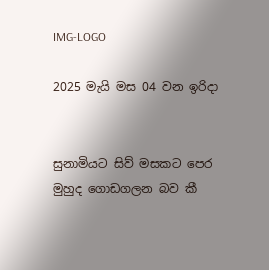IMG-LOGO

2025 මැයි මස 04 වන ඉරිදා


සුනාමියට සිව් මසකට පෙර මුහුද ගොඩගලන බව කී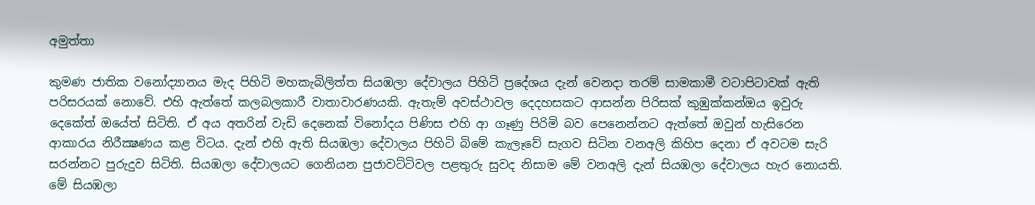අමුත්තා

කුමණ ජාතික වනෝද්‍යානය මැද පිහිටි මහකැබිලිත්ත සියඹලා දේවාලය පිහිටි ප්‍රදේශය දැන් වෙනදා තරම් සාමකාමී වටාපිටාවක් ඇති පරිසරයක් නොවේ. එහි ඇත්තේ කලබලකාරී වාතාවාරණයකි. ඇතැම් අවස්ථාවල දෙදහසකට ආසන්න පිරිසක් කුඹුක්කන්ඔය ඉවුරු දෙකේත් ඔයේත් සිටිති. ඒ අය අතරින් වැඩි දෙනෙක් විනෝදය පිණිස එහි ආ ගෑණු පිරිමි බව පෙනෙන්නට ඇත්තේ ඔවුන් හැසිරෙන ආකාරය නිරීක්‍ෂණය කළ විටය. දැන් එහි ඇති සියඹලා දේවාලය පිහිටි බිමේ කැලෑවේ සැගව සිටින වනඅලි කිහිප දෙනා ඒ අවටම සැරි සරන්නට පුරුදුව සිටිති. සියඹලා දේවාලයට ගෙනියන පුජාවට්ටිවල පළතුරු සුවද නිසාම මේ වනඅලි දැන් සියඹලා දේවාලය හැර නොයති. මේ සියඹලා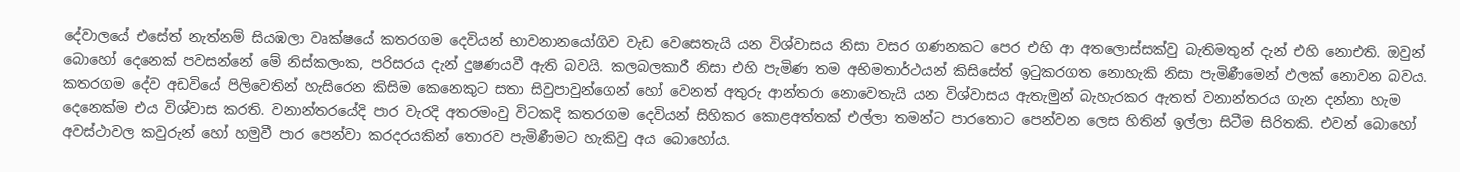දේවාලයේ එසේත් නැත්නම් සියඹලා වෘක්ෂයේ කතරගම දෙවියන් භාවනානයෝගිව වැඩ වෙසෙතැයි යන විශ්වාසය නිසා වසර ගණනකට පෙර එහි ආ අතලොස්සක්වු බැතිමතුන් දැන් එහි නොඑති. ඔවුන් බොහෝ දෙනෙක් පවසන්නේ මේ නිස්කලංක, පරිසරය දැන් දුෂණයවී ඇති බවයි. කලබලකාරී නිසා එහි පැමිණ තම අභිමතාර්ථයන් කිසිසේත් ඉටුකරගත නොහැකි නිසා පැමිණීමෙන් ඵලක් නොවන බවය. කතරගම දේව අඩවියේ පිලිවෙතින් හැසිරෙන කිසිම කෙනෙකුට සතා සිවුපාවුන්ගෙන් හෝ වෙනත් අතුරු ආන්තරා නොවෙතැයි යන විශ්වාසය ඇතැමුන් බැහැරකර ඇතත් වනාන්තරය ගැන දන්නා හැම දෙනෙක්ම එය විශ්වාස කරති. වනාන්තරයේදි පාර වැරදි අතරමංවු විටකදි කතරගම දෙවියන් සිහිකර කොළඅත්තක් එල්ලා තමන්ට පාරතොට පෙන්වන ලෙස හිතින් ඉල්ලා සිටීම සිරිතකි. එවන් බොහෝ අවස්ථාවල කවුරුන් හෝ හමුවී පාර පෙන්වා කරදරයකින් තොරව පැමිණීමට හැකිවු අය බොහෝය.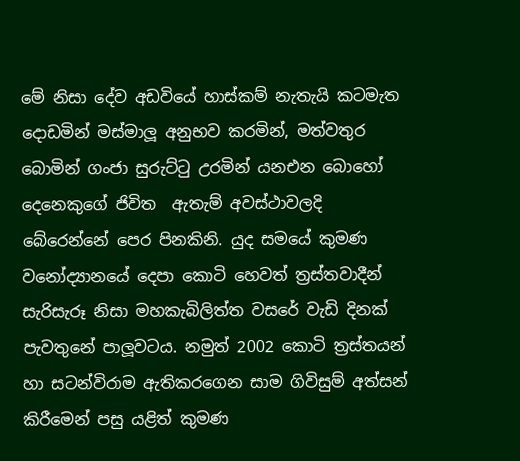මේ නිසා දේව අඩවියේ හාස්කම් නැතැයි කටමැත දොඩමින් මස්මාලූ අනුභව කරමින්, මත්වතුර බොමින් ගංජා සුරුට්ටු උරමින් යනඑන බොහෝ දෙනෙකුගේ ජිවිත  ඇතැම් අවස්ථාවලදි බේරෙන්නේ පෙර පිනකිනි. යුද සමයේ කුමණ වනෝද්‍යානයේ දෙපා කොටි හෙවත් ත්‍රස්තවාදීන් සැරිසැරූ නිසා මහකැබිලිත්ත වසරේ වැඩි දිනක් පැවතුනේ පාලූවටය. නමුත් 2002 කොටි ත්‍රස්තයන් හා සටන්විරාම ඇතිකරගෙන සාම ගිවිසුම් අත්සන් කිරීමෙන් පසු යළිත් කුමණ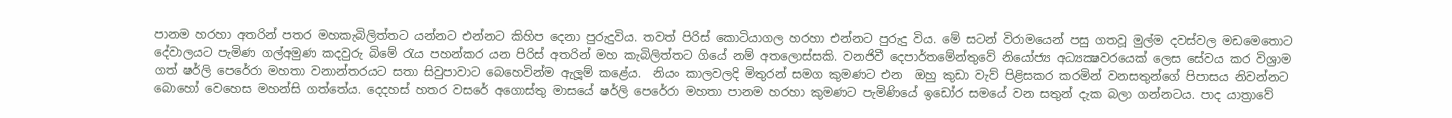පානම හරහා අතරින් පතර මහකැබිලිත්තට යන්නට එන්නට කිහිප දෙනා පුරුදුවිය. තවත් පිරිස් කොටියාගල හරහා එන්නට පුරුදු විය. මේ සටන් විරාමයෙන් පසු ගතවූ මුල්ම දවස්වල මඩමෙතොට දේවාලයට පැමිණ ගල්අමුණ කදවුරු බිමේ රැය පහන්කර යන පිරිස් අතරින් මහ කැබිලිත්තට ගියේ නම් අතලොස්සකි. වනජිවී දෙපාර්තමේන්තුවේ නියෝජ්‍ය අධ්‍යක්‍ෂවරයෙක් ලෙස සේවය කර විශ්‍රාම ගත් ෂර්ලි පෙරේරා මහතා වනාන්තරයට සතා සිවුපාවාට බෙහෙවින්ම ඇලූම් කළේය.  නියං කාලවලදි මිතුරන් සමග කුමණට එන  ඔහු කුඩා වැව් පිළිසකර කරමින් වනසතුන්ගේ පිපාසය නිවන්නට බොහෝ වෙහෙස මහන්සි ගත්තේය. දෙදහස් හතර වසරේ අගොස්තු මාසයේ ෂර්ලි පෙරේරා මහතා පානම හරහා කුමණට පැමිණියේ ඉඩෝර සමයේ වන සතුන් දැක බලා ගන්නටය. පාද යාත්‍රාවේ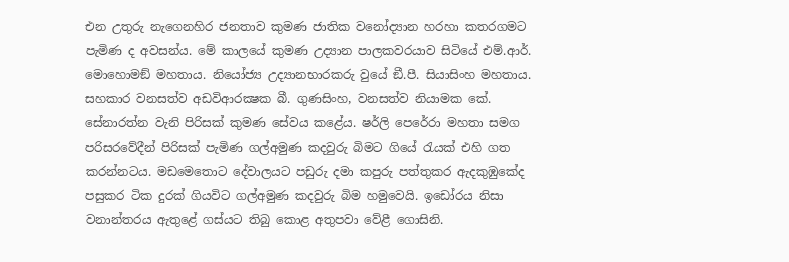එන උතුරු නැගෙනහිර ජනතාව කුමණ ජාතික වනෝද්‍යාන හරහා කතරගමට පැමිණ ද අවසන්ය. මේ කාලයේ කුමණ උද්‍යාන පාලකවරයාව සිටියේ එම්.ආර්. මොහොමඞ් මහතාය. නියෝජ්‍ය උද්‍යානභාරකරු වුයේ ඞී.පී. සියාසිංහ මහතාය. සහකාර වනසත්ව අඩවිආරක්‍ෂක බී. ගුණසිංහ, වනසත්ව නියාමක කේ. සේනාරත්න වැනි පිරිසක් කුමණ සේවය කළේය. ෂර්ලි පෙරේරා මහතා සමග පරිසරවේදීන් පිරිසක් පැමිණ ගල්අමුණ කදවුරු බිමට ගියේ රැයක් එහි ගත කරන්නටය. මඩමෙතොට දේවාලයට පඩුරු දමා කපුරු පත්තුකර ඇදකුඹුකේද පසුකර ටික දුරක් ගියවිට ගල්අමුණ කදවුරු බිම හමුවෙයි. ඉඩෝරය නිසා වනාන්තරය ඇතුළේ ගස්යට තිබු කොළ අතුපවා වේළී ගොසිනි.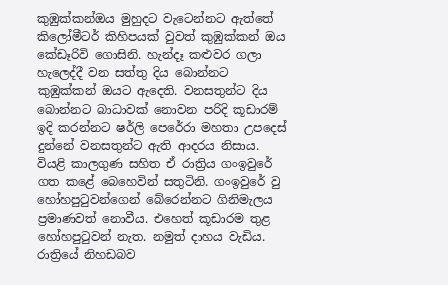කුඹුක්කන්ඔය මුහුදට වැටෙන්නට ඇත්තේ කිලෝමීටර් කිහිපයක් වුවත් කුඹුක්කන් ඔය කේඩෑරිවි ගොසිනි. හැන්දෑ කළුවර ගලා හැලෙද්දී වන සත්තු දිය බොන්නට කුඹුක්කන් ඔයට ඇදෙති. වනසතුන්ට දිය බොන්නට බාධාවක් නොවන පරිදි කූඩාරම් ඉදි කරන්නට ෂර්ලි පෙරේරා මහතා උපදෙස් දුන්නේ වනසතුන්ට ඇති ආදරය නිසාය. වියළි කාලගුණ සහිත ඒ රාත්‍රිය ගංඉවුරේ ගත කළේ බෙහෙවින් සතුටිනි. ගංඉවුරේ වු හෝහපුටුවන්ගෙන් බේරෙන්නට ගිනිමැලය ප්‍රමාණවත් නොවීය. එහෙත් කූඩාරම තුළ හෝහපුටුවන් නැත. නමුත් දාහය වැඩිය. රාත්‍රියේ නිහඩබව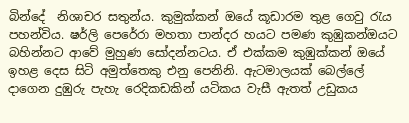බින්දේ  නිශාචර සතුන්ය. කුමුක්කන් ඔයේ කූඩාරම තුළ ගෙවු රැය පහන්විය. ෂර්ලි පෙරේරා මහතා පාන්දර හයට පමණ කුඹුකන්ඔයට බහින්නට ආවේ මුහුණ සෝදන්නටය. ඒ එක්කම කුඹුක්කන් ඔයේ ඉහළ දෙස සිටි අමුත්තෙකු එනු පෙනිනි. ඇටමාලයක් බෙල්ලේ දාගෙන දුඹුරු පැහැ රෙදිකඩකින් යටිකය වැසී ඇතත් උඩුකය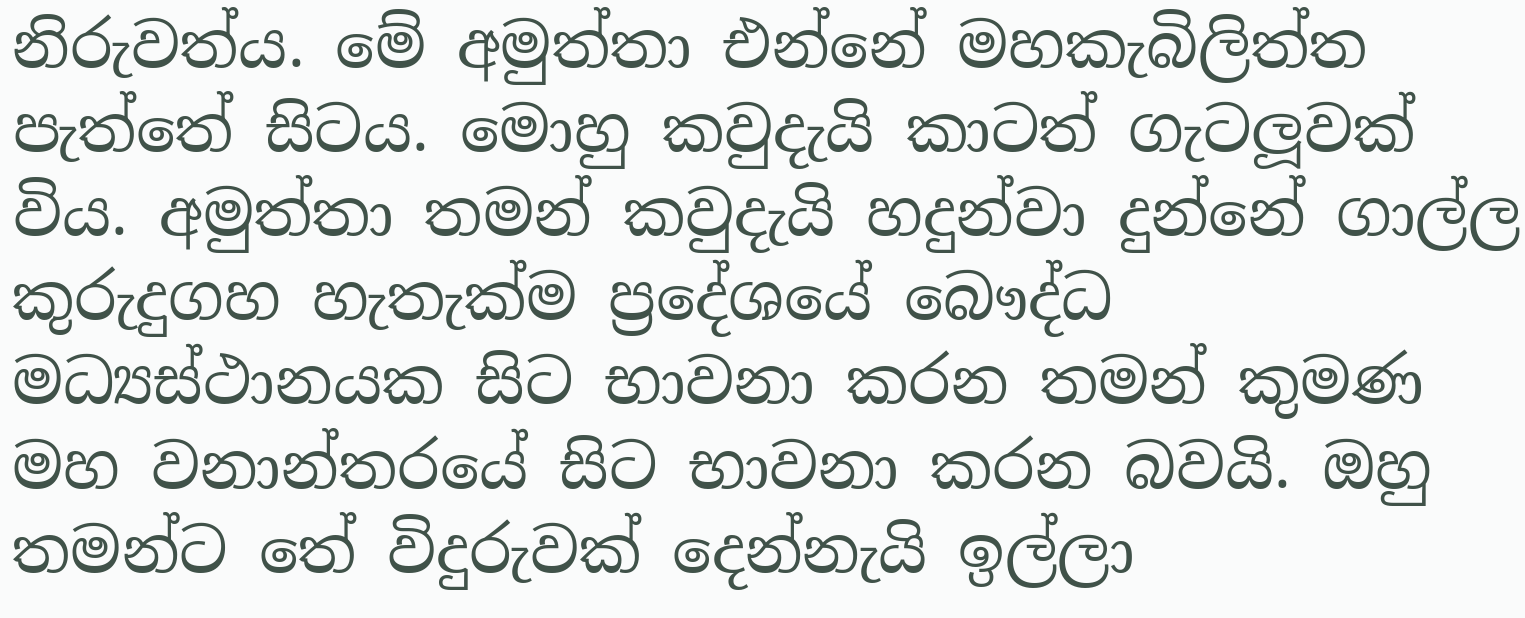නිරුවත්ය. මේ අමුත්තා එන්නේ මහකැබිලිත්ත පැත්තේ සිටය. මොහු කවුදැයි කාටත් ගැටලූවක් විය. අමුත්තා තමන් කවුදැයි හදුන්වා දුන්නේ ගාල්ල කුරුදුගහ හැතැක්ම ප්‍රදේශයේ බෞද්ධ මධ්‍යස්ථානයක සිට භාවනා කරන තමන් කුමණ මහ වනාන්තරයේ සිට භාවනා කරන බවයි. ඔහු තමන්ට තේ විදුරුවක් දෙන්නැයි ඉල්ලා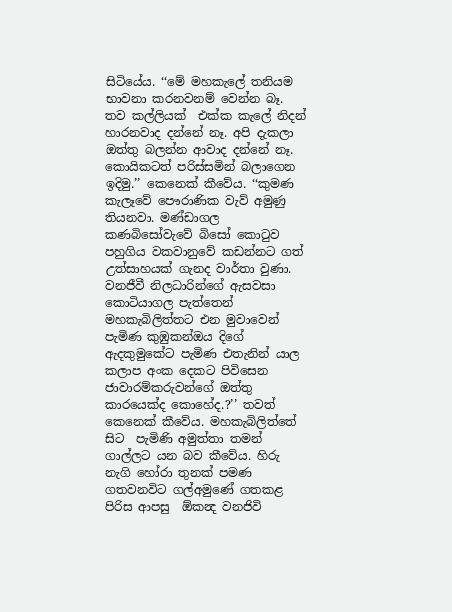සිටියේය. ‘‘මේ මහකැලේ තනියම භාවනා කරනවනම් වෙන්න බෑ. තව කල්ලියක්  එක්ක කැලේ නිදන් හාරනවාද දන්නේ නෑ. අපි දැකලා ඔත්තු බලන්න ආවාද දන්නේ නෑ. කොයිකටත් පරිස්සමින් බලාගෙන ඉදිමු.’’ කෙනෙක් කීවේය. ‘‘කුමණ කැලෑවේ පෞරාණික වැව් අමුණු තියනවා. මණ්ඩාගල කණබිසෝවැවේ බිසෝ කොටුව පහුගිය වකවානුවේ කඩන්නට ගත් උත්සාහයක් ගැනද වාර්තා වුණා. වනජීවී නිලධාරින්ගේ ඇසවසා කොටියාගල පැත්තෙන් මහකැබිලිත්තට එන මුවාවෙන් පැමිණ කුඹුකන්ඔය දිගේ ඇදකුමුකේට පැමිණ එතැනින් යාල කලාප අංක දෙකට පිවිසෙන ජාවාරම්කරුවන්ගේ ඔත්තු කාරයෙක්ද කොහේද.?’’ තවත් කෙනෙක් කීවේය. මහකැබිලිත්තේ සිට  පැමිණි අමුත්තා තමන් ගාල්ලට යන බව කීවේය. හිරු නැගි හෝරා තුනක් පමණ ගතවනවිට ගල්අමුණේ ගතකළ පිරිස ආපසු  ඕකන්‍ද වනජිවි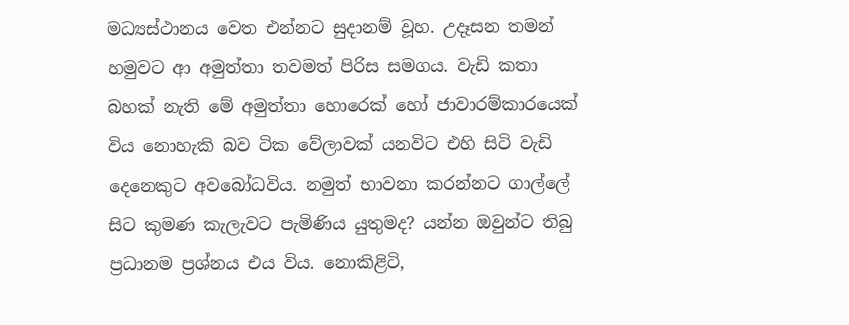මධ්‍යස්ථානය වෙත එන්නට සුදානම් වූහ. උදෑසන තමන් හමුවට ආ අමුත්තා තවමත් පිරිස සමගය. වැඩි කතා බහක් නැති මේ අමුත්තා හොරෙක් හෝ ජාවාරම්කාරයෙක් විය නොහැකි බව ටික වේලාවක් යනවිට එහි සිටි වැඩි දෙනෙකුට අවබෝධවිය. නමුත් භාවනා කරන්නට ගාල්ලේ සිට කුමණ කැලැවට පැමිණිය යුතුමද? යන්න ඔවුන්ට තිබු ප්‍රධානම ප්‍රශ්නය එය විය. නොකිළිටි,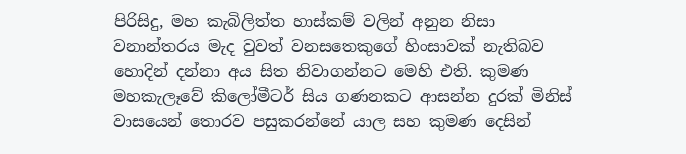පිරිසිදු, මහ කැබිලිත්ත හාස්කම් වලින් අනුන නිසා වනාන්තරය මැද වුවත් වනසතෙකුගේ හිංසාවක් නැතිබව හොදින් දන්නා අය සිත නිවාගන්නට මෙහි එති. කුමණ මහකැලෑවේ කිලෝමීටර් සිය ගණනකට ආසන්න දුරක් මිනිස් වාසයෙන් තොරව පසුකරන්නේ යාල සහ කුමණ දෙසින්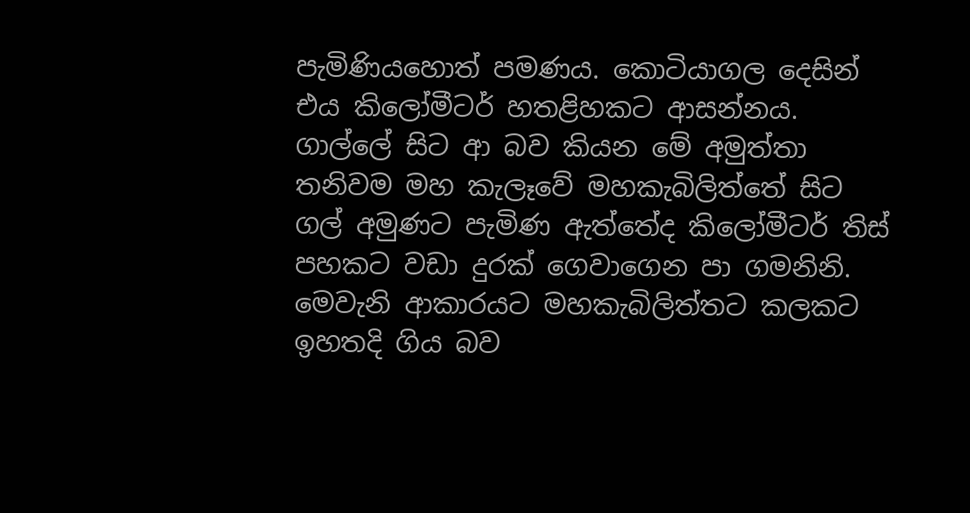පැමිණියහොත් පමණය. කොටියාගල දෙසින් එය කිලෝමීටර් හතළිහකට ආසන්නය. ගාල්ලේ සිට ආ බව කියන මේ අමුත්තා තනිවම මහ කැලෑවේ මහකැබිලිත්තේ සිට ගල් අමුණට පැමිණ ඇත්තේද කිලෝමීටර් තිස් පහකට වඩා දුරක් ගෙවාගෙන පා ගමනිනි. මෙවැනි ආකාරයට මහකැබිලිත්තට කලකට ඉහතදි ගිය බව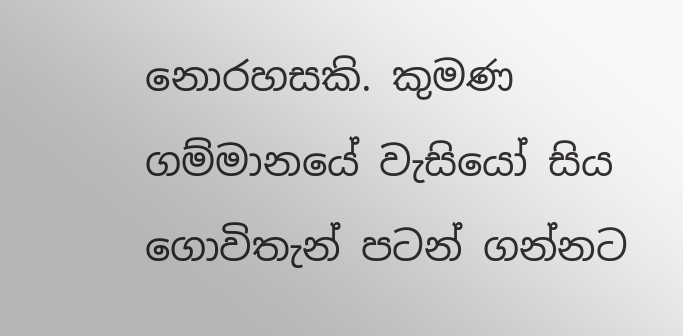නොරහසකි. කුමණ ගම්මානයේ වැසියෝ සිය ගොවිතැන් පටන් ගන්නට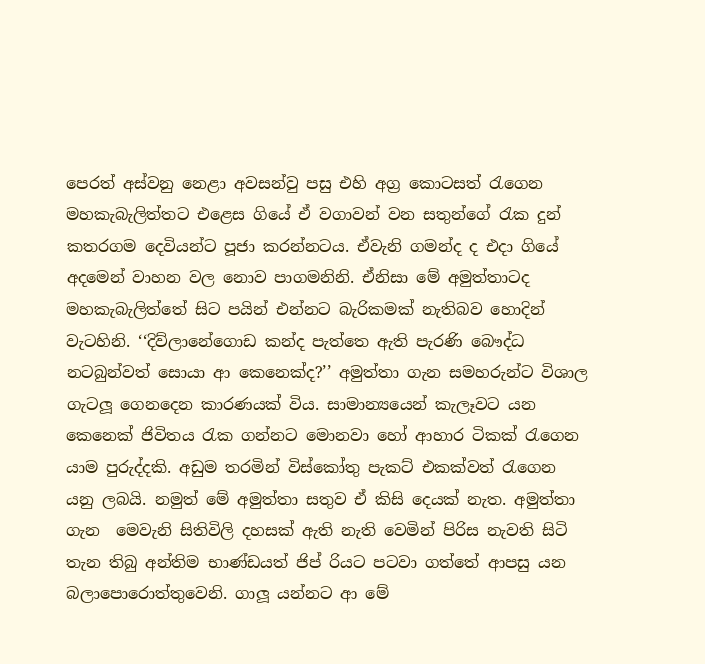පෙරත් අස්වනු නෙළා අවසන්වු පසු එහි අග්‍ර කොටසත් රැගෙන මහකැබැලිත්තට එළෙස ගියේ ඒ වගාවන් වන සතුන්ගේ රැක දුන් කතරගම දෙවියන්ට පූජා කරන්නටය. ඒවැනි ගමන්ද ද එදා ගියේ අදමෙන් වාහන වල නොව පාගමනිනි. ඒනිසා මේ අමුත්තාටද මහකැබැලිත්තේ සිට පයින් එන්නට බැරිකමක් නැතිබව හොදින් වැටහිනි. ‘‘දිව්ලානේගොඩ කන්ද පැත්තෙ ඇති පැරණි බෞද්ධ නටබුන්වත් සොයා ආ කෙනෙක්ද?’’ අමුත්තා ගැන සමහරුන්ට විශාල ගැටලූ ගෙනදෙන කාරණයක් විය. සාමාන්‍යයෙන් කැලෑවට යන කෙනෙක් ජිවිතය රැක ගන්නට මොනවා හෝ ආහාර ටිකක් රැගෙන යාම පුරුද්දකි. අඩුම තරමින් විස්කෝතු පැකට් එකක්වත් රැගෙන යනු ලබයි. නමුත් මේ අමුත්තා සතුව ඒ කිසි දෙයක් නැත. අමුත්තා ගැන  මෙවැනි සිතිවිලි දහසක් ඇති නැති වෙමින් පිරිස නැවති සිටි තැන තිබු අන්තිම භාණ්ඩයත් ජිප් රියට පටවා ගත්තේ ආපසු යන බලාපොරොත්තුවෙනි. ගාලූ යන්නට ආ මේ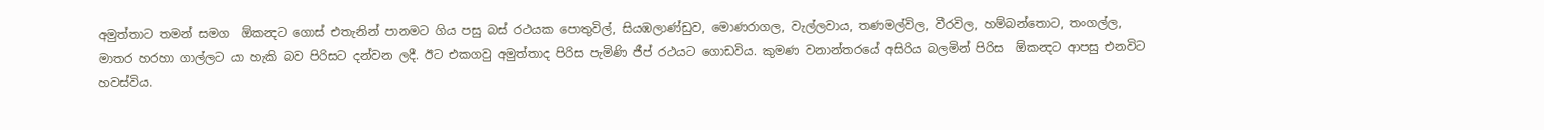අමුත්තාට තමන් සමග  ඕකන්‍දට ගොස් එතැනින් පානමට ගිය පසු බස් රථයක පොතුවිල්, සියඹලාණ්ඩුව, මොණරාගල, වැල්ලවාය, තණමල්විල, වීරවිල, හම්බන්තොට, තංගල්ල, මාතර හරහා ගාල්ලට යා හැකි බව පිරිසට දන්වන ලදී. ඊට එකගවු අමුත්තාද පිරිස පැමිණි ජීප් රථයට ගොඩවිය. කුමණ වනාන්තරයේ අසිරිය බලමින් පිරිස  ඕකන්‍දට ආපසු එනවිට හවස්විය.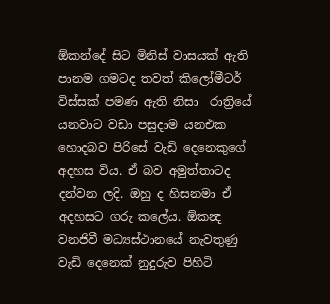ඕකන්දේ සිට මිනිස් වාසයක් ඇති පානම ගමටද තවත් කිලෝමීටර් විස්සක් පමණ ඇති නිසා  රාත්‍රියේ යනවාට වඩා පසුදාම යනඑක හොදබව පිරිසේ වැඩි දෙනෙකුගේ අදහස විය. ඒ බව අමුත්තාටද දන්වන ලදි. ඔහු ද හිසනමා ඒ අදහසට ගරු කලේය. ඕකන්‍ද වනජිවී මධ්‍යස්ථානයේ නැවතුණු වැඩි දෙනෙක් නුදුරුව පිහිටි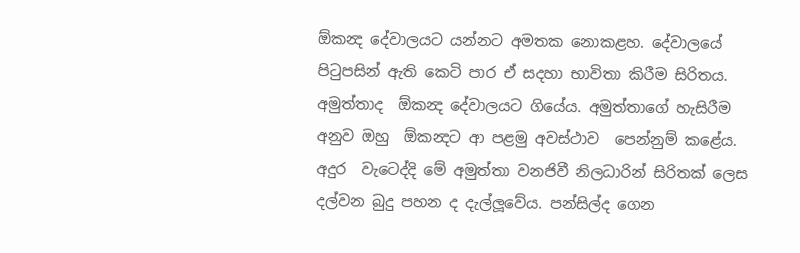ඕකන්‍ද දේවාලයට යන්නට අමතක නොකළහ. දේවාලයේ පිටුපසින් ඇති කෙටි පාර ඒ සදහා භාවිතා කිරීම සිරිතය. අමුත්තාද  ඕකන්‍ද දේවාලයට ගියේය. අමුත්තාගේ හැසිරීම අනුව ඔහු  ඕකන්‍දට ආ පළමු අවස්ථාව  පෙන්නුම් කළේය. අදුර  වැටෙද්දි මේ අමුත්තා වනජිවී නිලධාරින් සිරිතක් ලෙස දල්වන බුදු පහන ද දැල්ලූවේය. පන්සිල්ද ගෙන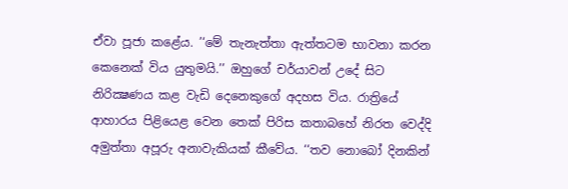ඒවා පූජා කළේය. ’‘මේ තැනැත්තා ඇත්තටම භාවනා කරන කෙනෙක් විය යුතුමයි.’’ ඔහුගේ චර්යාවන් උදේ සිට නිරික්‍ෂණය කළ වැඩි දෙනෙකුගේ අදහස විය. රාත්‍රියේ ආහාරය පිළියෙළ වෙන තෙක් පිරිස කතාබහේ නිරත වෙද්දි අමුත්තා අපූරු අනාවැකියක් කීවේය. ‘‘තව නොබෝ දිනකින්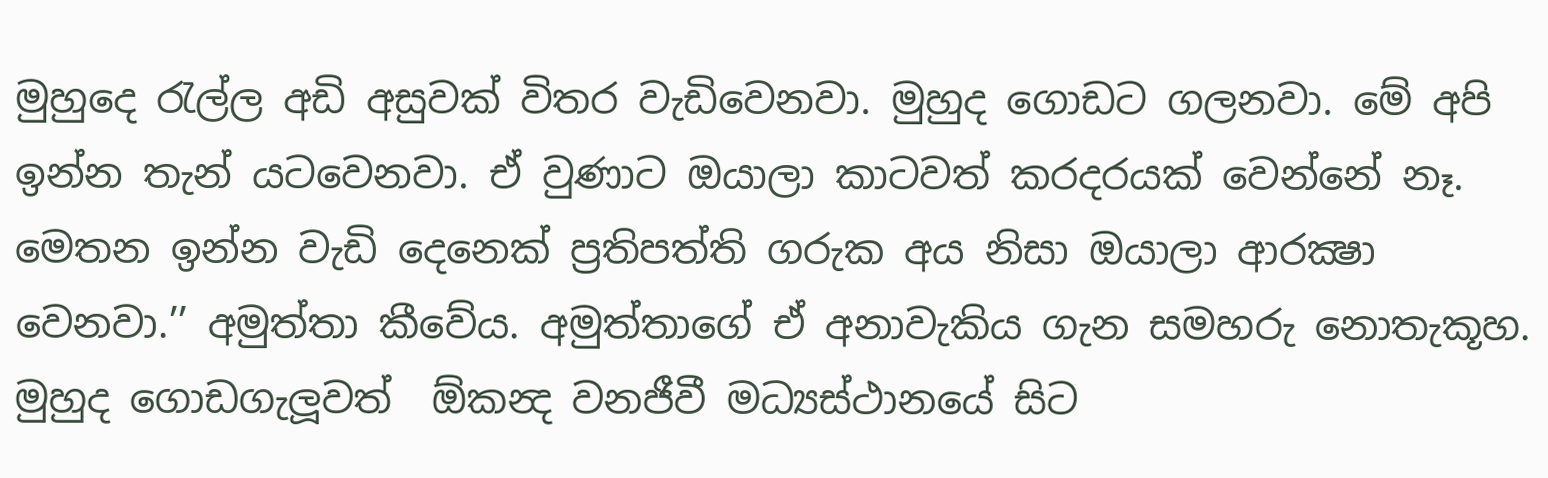මුහුදෙ රැල්ල අඩි අසුවක් විතර වැඩිවෙනවා. මුහුද ගොඩට ගලනවා. මේ අපි ඉන්න තැන් යටවෙනවා. ඒ වුණාට ඔයාලා කාටවත් කරදරයක් වෙන්නේ නෑ. මෙතන ඉන්න වැඩි දෙනෙක් ප්‍රතිපත්ති ගරුක අය නිසා ඔයාලා ආරක්‍ෂා වෙනවා.’’ අමුත්තා කීවේය. අමුත්තාගේ ඒ අනාවැකිය ගැන සමහරු නොතැකූහ. මුහුද ගොඩගැලූවත්  ඕකන්‍ද වනජීවී මධ්‍යස්ථානයේ සිට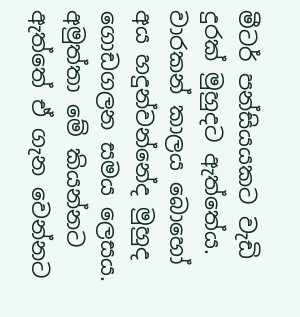මීටර් පන්සියයකට වැඩි දුරක් මුහුදට ඇත්තේය. වාරකන් කාලය බොහෝ අය හදුන්වන්නේද මුහුද ගොඩගලන සමය ලෙසය. අමුත්තා මේ කියන්නට ඇත්තේ ඒ ගැන වෙන්නට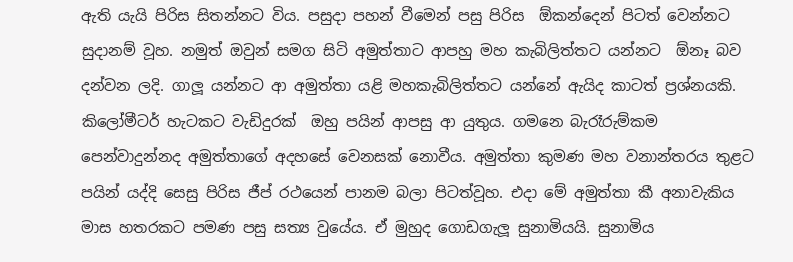ඇති යැයි පිරිස සිතන්නට විය. පසුදා පහන් වීමෙන් පසු පිරිස  ඕකන්දෙන් පිටත් වෙන්නට සුදානම් වූහ. නමුත් ඔවුන් සමග සිටි අමුත්තාට ආපහු මහ කැබිලිත්තට යන්නට  ඕනෑ බව දන්වන ලදි. ගාලූ යන්නට ආ අමුත්තා යළි මහකැබිලිත්තට යන්නේ ඇයිද කාටත් ප්‍රශ්නයකි. කිලෝමීටර් හැටකට වැඩිදුරක්  ඔහු පයින් ආපසු ආ යුතුය. ගමනෙ බැරෑරුම්කම පෙන්වාදුන්නද අමුත්තාගේ අදහසේ වෙනසක් නොවීය. අමුත්තා කුමණ මහ වනාන්තරය තුළට පයින් යද්දි සෙසු පිරිස ජීප් රථයෙන් පානම බලා පිටත්වූහ. එදා මේ අමුත්තා කී අනාවැකිය මාස හතරකට පමණ පසු සත්‍ය වුයේය. ඒ මුහුද ගොඩගැලූ සුනාමියයි. සුනාමිය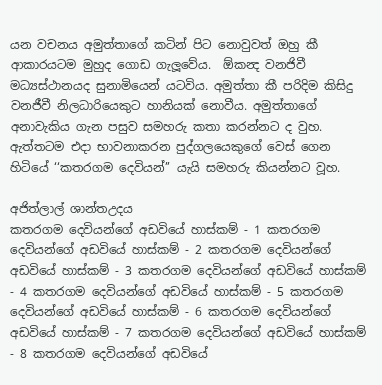යන වචනය අමුත්තාගේ කටින් පිට නොවුවත් ඔහු කී ආකාරයටම මුහුද ගොඩ ගැලූවේය.  ඕකන්‍ද වනජිවී මධ්‍යස්ථානයද සුනාමියෙන් යටවිය. අමුත්තා කී පරිදිම කිසිදු වනජීවී නිලධාරියෙකුට හානියක් නොවීය. අමුත්තාගේ අනාවැකිය ගැන පසුව සමහරු කතා කරන්නට ද වුහ. ඇත්තටම එදා භාවනාකරන පුද්ගලයෙකුගේ වෙස් ගෙන හිටියේ ‘‘කතරගම දෙවියන්’’ යැයි සමහරු කියන්නට වූහ.

අජිත්ලාල් ශාන්තඋදය
කතරගම දෙවියන්ගේ අඩවියේ හාස්කම් - 1 කතරගම දෙවියන්ගේ අඩවියේ හාස්කම් - 2 කතරගම දෙවියන්ගේ අඩවියේ හාස්කම් - 3 කතරගම දෙවියන්ගේ අඩවියේ හාස්කම් - 4 කතරගම දෙවියන්ගේ අඩවියේ හාස්කම් - 5 කතරගම දෙවියන්ගේ අඩවියේ හාස්කම් - 6 කතරගම දෙවියන්ගේ අඩවියේ හාස්කම් - 7 කතරගම දෙවියන්ගේ අඩවියේ හාස්කම් - 8 කතරගම දෙවියන්ගේ අඩවියේ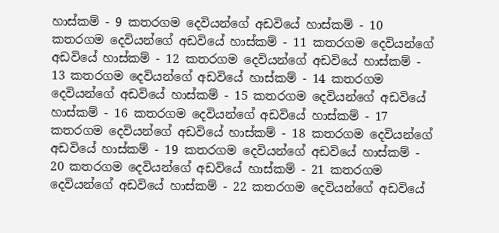හාස්කම් - 9 කතරගම දෙවියන්ගේ අඩවියේ හාස්කම් - 10 කතරගම දෙවියන්ගේ අඩවියේ හාස්කම් - 11 කතරගම දෙවියන්ගේ අඩවියේ හාස්කම් - 12 කතරගම දෙවියන්ගේ අඩවියේ හාස්කම් - 13 කතරගම දෙවියන්ගේ අඩවියේ හාස්කම් - 14 කතරගම දෙවියන්ගේ අඩවියේ හාස්කම් - 15 කතරගම දෙවියන්ගේ අඩවියේ හාස්කම් - 16 කතරගම දෙවියන්ගේ අඩවියේ හාස්කම් - 17 කතරගම දෙවියන්ගේ අඩවියේ හාස්කම් - 18 කතරගම දෙවියන්ගේ අඩවියේ හාස්කම් - 19 කතරගම දෙවියන්ගේ අඩවියේ හාස්කම් - 20 කතරගම දෙවියන්ගේ අඩවියේ හාස්කම් - 21 කතරගම දෙවියන්ගේ අඩවියේ හාස්කම් - 22 කතරගම දෙවියන්ගේ අඩවියේ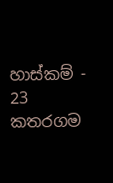හාස්කම් - 23 කතරගම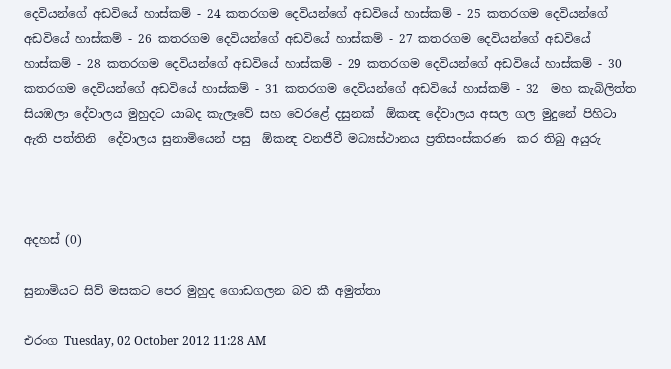දෙවියන්ගේ අඩවියේ හාස්කම් - 24 කතරගම දෙවියන්ගේ අඩවියේ හාස්කම් - 25 කතරගම දෙවියන්ගේ අඩවියේ හාස්කම් - 26 කතරගම දෙවියන්ගේ අඩවියේ හාස්කම් - 27 කතරගම දෙවියන්ගේ අඩවියේ හාස්කම් - 28 කතරගම දෙවියන්ගේ අඩවියේ හාස්කම් - 29 කතරගම දෙවියන්ගේ අඩවියේ හාස්කම් - 30 කතරගම දෙවියන්ගේ අඩවියේ හාස්කම් - 31 කතරගම දෙවියන්ගේ අඩවියේ හාස්කම් - 32  මහ කැබිලිත්ත සියඹලා දේවාලය මුහුදට යාබද කැලෑවේ සහ වෙරළේ දසුනක්  ඕකන්‍ද දේවාලය අසල ගල මුදුනේ පිහිටා ඇති පත්තිනි  දේවාලය සුනාමියෙන් පසු  ඕකන්‍ද වනජීවී මධ්‍යස්ථානය ප්‍රතිසංස්කරණ  කර තිබු අයුරු



අදහස් (0)

සුනාමියට සිව් මසකට පෙර මුහුද ගොඩගලන බව කී අමුත්තා

එරංග Tuesday, 02 October 2012 11:28 AM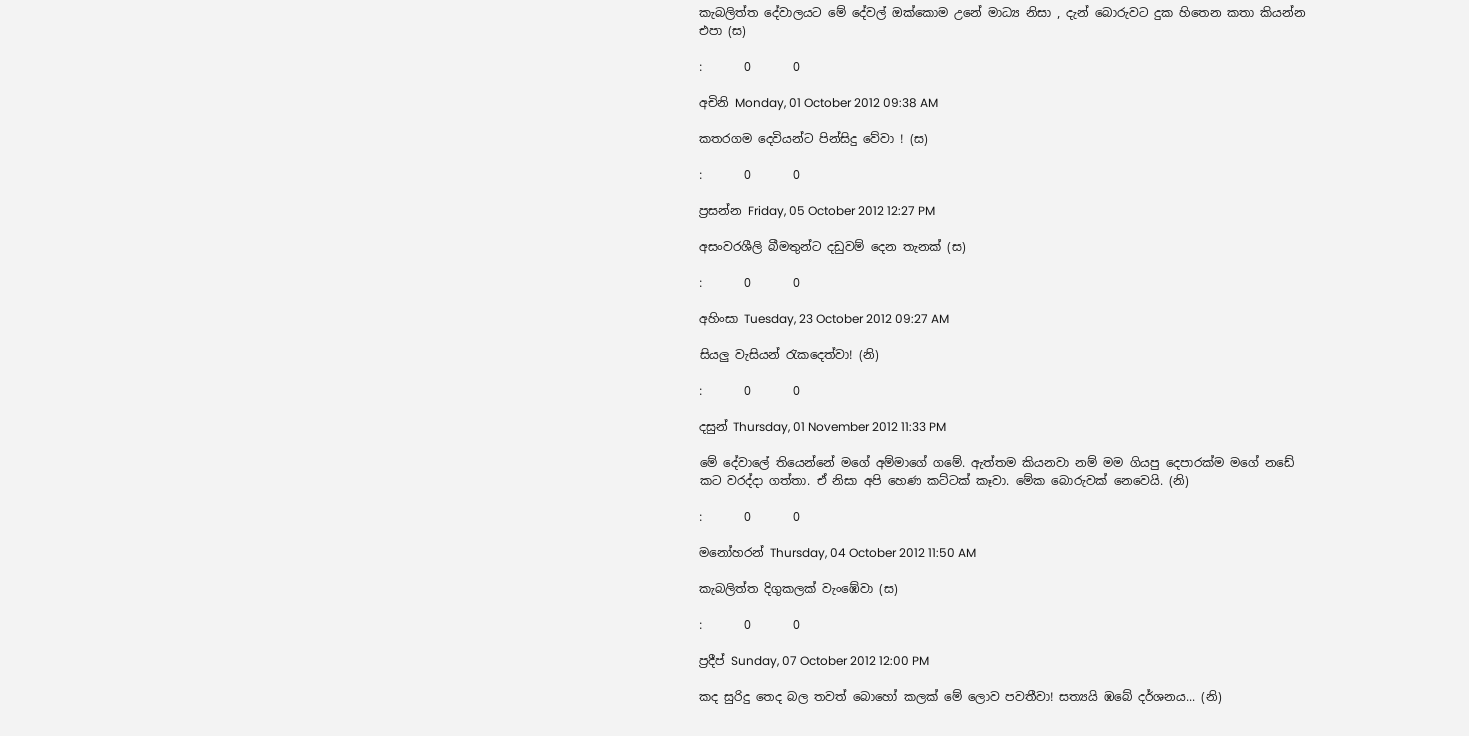කැබලිත්ත දේවාලයට මේ දේවල් ‍ඔක්කොම උනේ මාධ්‍ය නිසා , දැන් බොරුවට දුක හිතෙන කතා කියන්න එපා (ස)

:       0       0

අචිනි Monday, 01 October 2012 09:38 AM

කතරගම දෙවියන්ට පින්සිදු වේවා ! (ස)

:       0       0

ප්‍රසන්න Friday, 05 October 2012 12:27 PM

අසංවරශීලි බීමතුන්ට දඩුවම් දෙන තැනක් (ස)

:       0       0

අහිංසා Tuesday, 23 October 2012 09:27 AM

සියලු වැසියන් රැකදෙත්වා! (නි)

:       0       0

දසුන් Thursday, 01 November 2012 11:33 PM

මේ දේවාලේ තියෙන්නේ මගේ අම්මාගේ ගමේ. ඇත්තම කියනවා නම් මම ගියපු දෙපාරක්ම මගේ නඩේ කට වරද්දා ගත්තා. ඒ නිසා අපි හෙණ කට්ටක් කෑවා. මේක බොරුවක් නෙවෙයි. (නි)

:       0       0

මනෝහරන් Thursday, 04 October 2012 11:50 AM

කැබලිත්ත දිගුකලක් වැංඹේවා (ස)

:       0       0

ප්‍රදීප් Sunday, 07 October 2012 12:00 PM

කද සුරිදු තෙද බල තවත් බොහෝ කලක් මේ ලොව පවතීවා! සත්‍යයි ඹබේ දර්ශනය... (නි)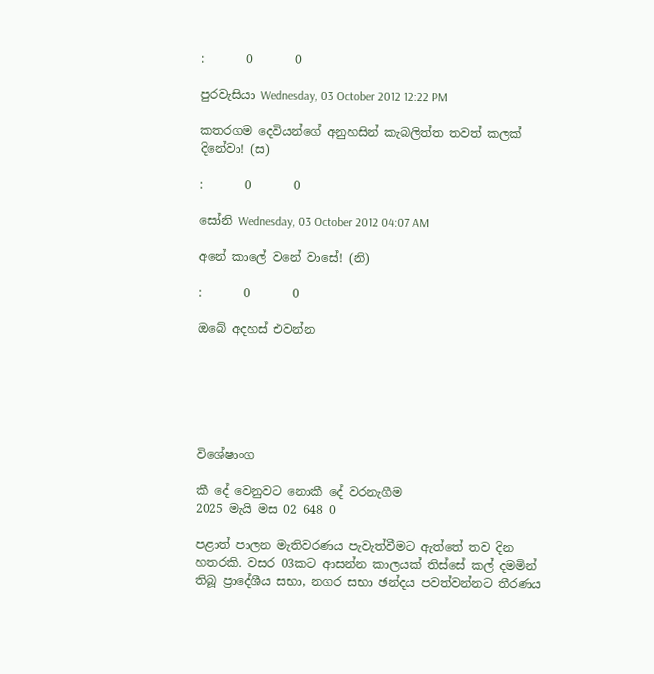:       0       0

පුරවැසියා Wednesday, 03 October 2012 12:22 PM

කතරගම දෙවියන්ගේ අනුහසින් කැබලිත්ත තවත් කලක් දිනේවා! (ස)

:       0       0

සෝනි Wednesday, 03 October 2012 04:07 AM

අනේ කාලේ වනේ වාසේ! (නි)

:       0       0

ඔබේ අදහස් එවන්න






විශේෂාංග

කී දේ වෙනුවට නොකී දේ වරනැගීම
2025 මැයි මස 02 648 0

පළාත් පාලන මැතිවරණය පැවැත්වීමට ඇත්තේ තව දින හතරකි. වසර 03කට ආසන්න කාලයක් තිස්සේ කල් දමමින් තිබූ ප්‍රාදේශීය සභා, නගර සභා ඡන්දය පවත්වන්නට තීරණය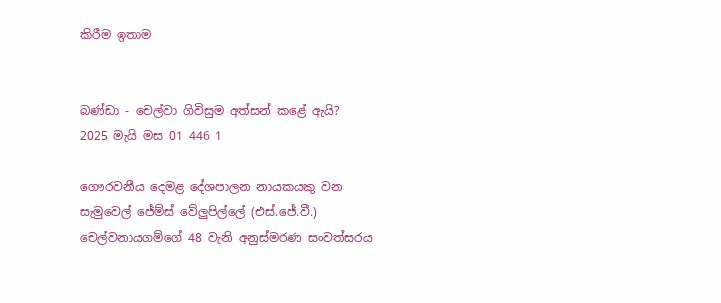කිරීම ඉතාම


බණ්ඩා - චෙල්වා ගිවිසුම අත්සන් කළේ ඇයි?
2025 මැයි මස 01 446 1

ගෞරවනීය දෙමළ දේශපාලන නායකයකු වන සැමුවෙල් ජේම්ස් වේලුපිල්ලේ (එස්.ජේ.වී.) චෙල්වනායගම්ගේ 48 වැනි අනුස්මරණ සංවත්සරය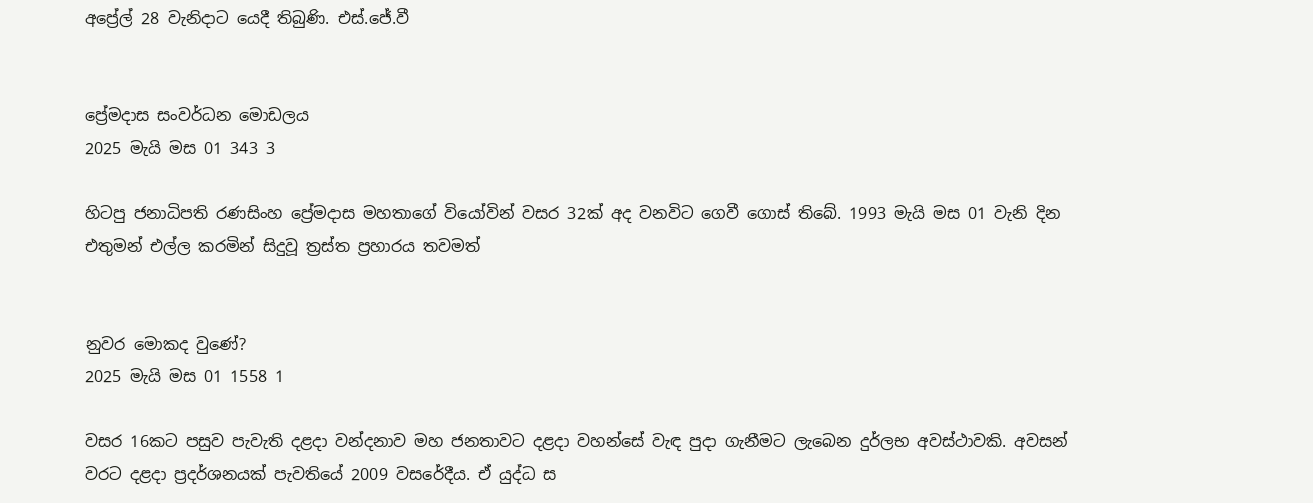අප්‍රේල් 28 වැනිදාට යෙදී තිබුණි. එස්.ජේ.වී


ප්‍රේමදාස සංවර්ධන මොඩලය
2025 මැයි මස 01 343 3

හිටපු ජනාධිපති රණසිංහ ප්‍රේමදාස මහතාගේ වියෝවින් වසර 32ක් අද වනවිට ගෙවී ගොස් තිබේ. 1993 මැයි මස 01 වැනි දින එතුමන් එල්ල කරමින් සිදුවූ ත්‍රස්ත ප්‍රහාරය තවමත්


නුවර මොකද වුණේ?
2025 මැයි මස 01 1558 1

වසර 16කට පසුව පැවැති දළදා වන්දනාව මහ ජනතාවට දළදා වහන්සේ වැඳ පුදා ගැනීමට ලැබෙන දුර්ලභ අවස්ථාවකි. අවසන් වරට දළදා ප්‍රදර්ශනයක් පැවතියේ 2009 වසරේදීය. ඒ යුද්ධ ස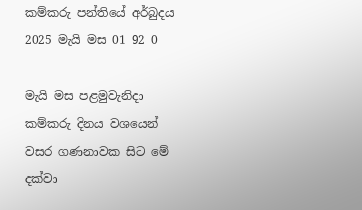කම්කරු පන්තියේ අර්බුදය
2025 මැයි මස 01 92 0

මැයි මස පළමුවැනිදා කම්කරු දිනය වශයෙන් වසර ගණනාවක සිට මේ දක්වා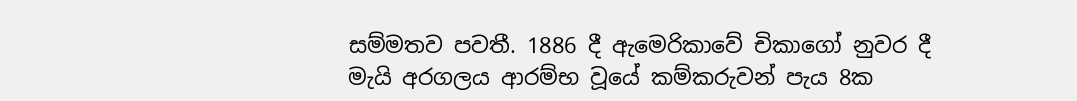සම්මතව පවතී. 1886 දී ඇමෙරිකාවේ චිකාගෝ නුවර දී මැයි අරගලය ආරම්භ වූයේ කම්කරුවන් පැය 8ක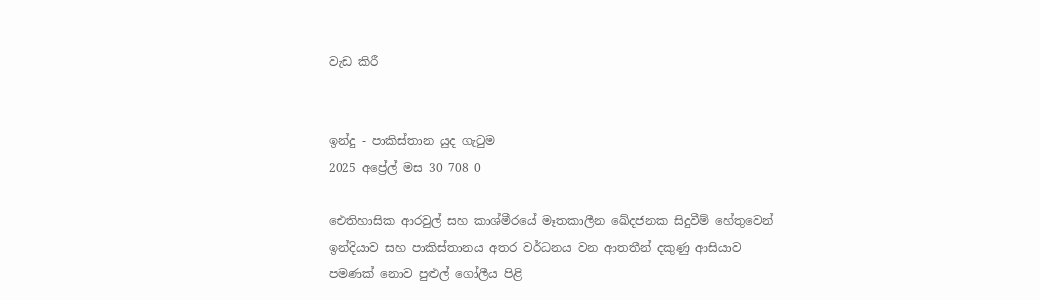වැඩ කිරී


ඉන්දු - පාකිස්තාන යුද ගැටුම
2025 අප්‍රේල් මස 30 708 0

ඓතිහාසික ආරවුල් සහ කාශ්මීරයේ මෑතකාලීන ඛේදජනක සිදුවීම් හේතුවෙන් ඉන්දියාව සහ පාකිස්තානය අතර වර්ධනය වන ආතතීන් දකුණු ආසියාව පමණක් නොව පුළුල් ගෝලීය පිළි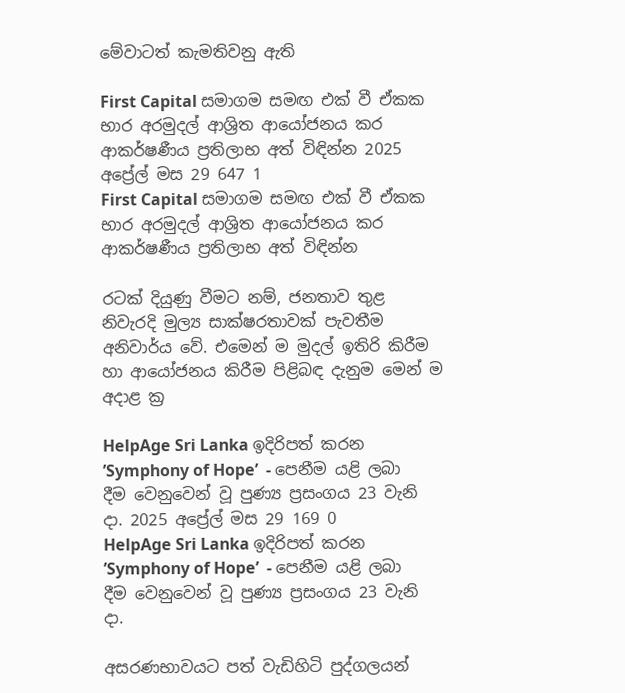මේවාටත් කැමතිවනු ඇති

First Capital සමාගම සමඟ එක් වී ඒකක භාර අරමුදල් ආශ්‍රිත ආයෝජනය කර ආකර්ෂණීය ප්‍රතිලාභ අත් විඳින්න 2025 අප්‍රේල් මස 29 647 1
First Capital සමාගම සමඟ එක් වී ඒකක භාර අරමුදල් ආශ්‍රිත ආයෝජනය කර ආකර්ෂණීය ප්‍රතිලාභ අත් විඳින්න

රටක් දියුණු වීමට නම්, ජනතාව තුළ නිවැරදි මුල්‍ය සාක්ෂරතාවක් පැවතීම අනිවාර්ය වේ. එමෙන් ම මුදල් ඉතිරි කිරීම හා ආයෝජනය කිරීම පිළිබඳ දැනුම මෙන් ම අදාළ ක්‍ර

HelpAge Sri Lanka ඉදිරිපත් කරන ’Symphony of Hope’  - පෙනීම යළි ලබා දීම වෙනුවෙන් වූ පුණ්‍ය ප්‍රසංගය 23 වැනි දා. 2025 අප්‍රේල් මස 29 169 0
HelpAge Sri Lanka ඉදිරිපත් කරන ’Symphony of Hope’  - පෙනීම යළි ලබා දීම වෙනුවෙන් වූ පුණ්‍ය ප්‍රසංගය 23 වැනි දා.

අසරණභාවයට පත් වැඩිහිටි පුද්ගලයන්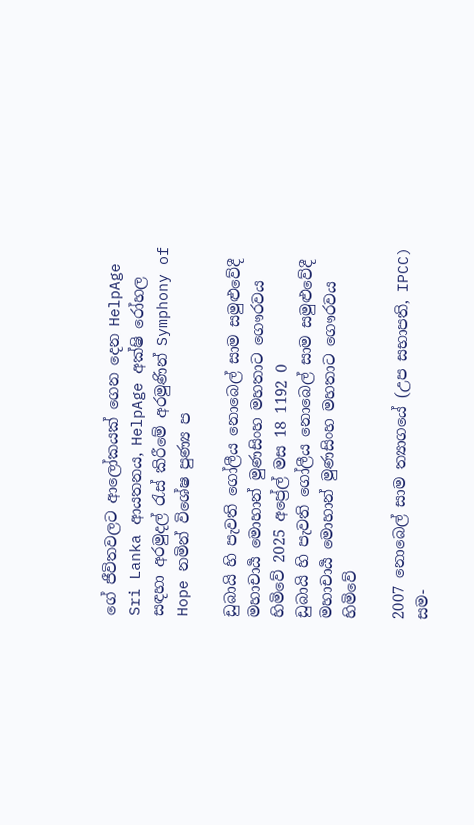ගේ ජීවිතවලට ආලෝකයක් ගෙන දෙන HelpAge Sri Lanka ආයතනය, HelpAge අක්ෂි රෝහල සඳහා අරමුදල් රැස් කිරීමේ අරමුණින් Symphony of Hope නමින් විශේෂ පුණ්‍ය ප

ඩුබායි හි පැවති ගෝලීය නොබෙල් සාම සමුළුවේදී මහාචාර්‍ය මොහාන් මුණසිංහ මහතාට ගෞරවය හිමිවේ 2025 අප්‍රේල් මස 18 1192 0
ඩුබායි හි පැවති ගෝලීය නොබෙල් සාම සමුළුවේදී මහාචාර්‍ය මොහාන් මුණසිංහ මහතාට ගෞරවය හිමිවේ

2007 නොබෙල් සාම ත්‍යාගයේ (උප සභාපති, IPCC) සම-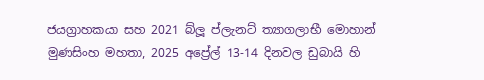ජයග්‍රාහකයා සහ 2021 බ්ලූ ප්ලැනට් ත්‍යාගලාභී මොහාන් මුණසිංහ මහතා, 2025 අප්‍රේල් 13-14 දිනවල ඩුබායි හි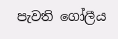පැවති ගෝලීය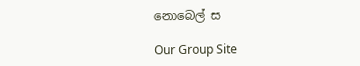නොබෙල් ස

Our Group Site